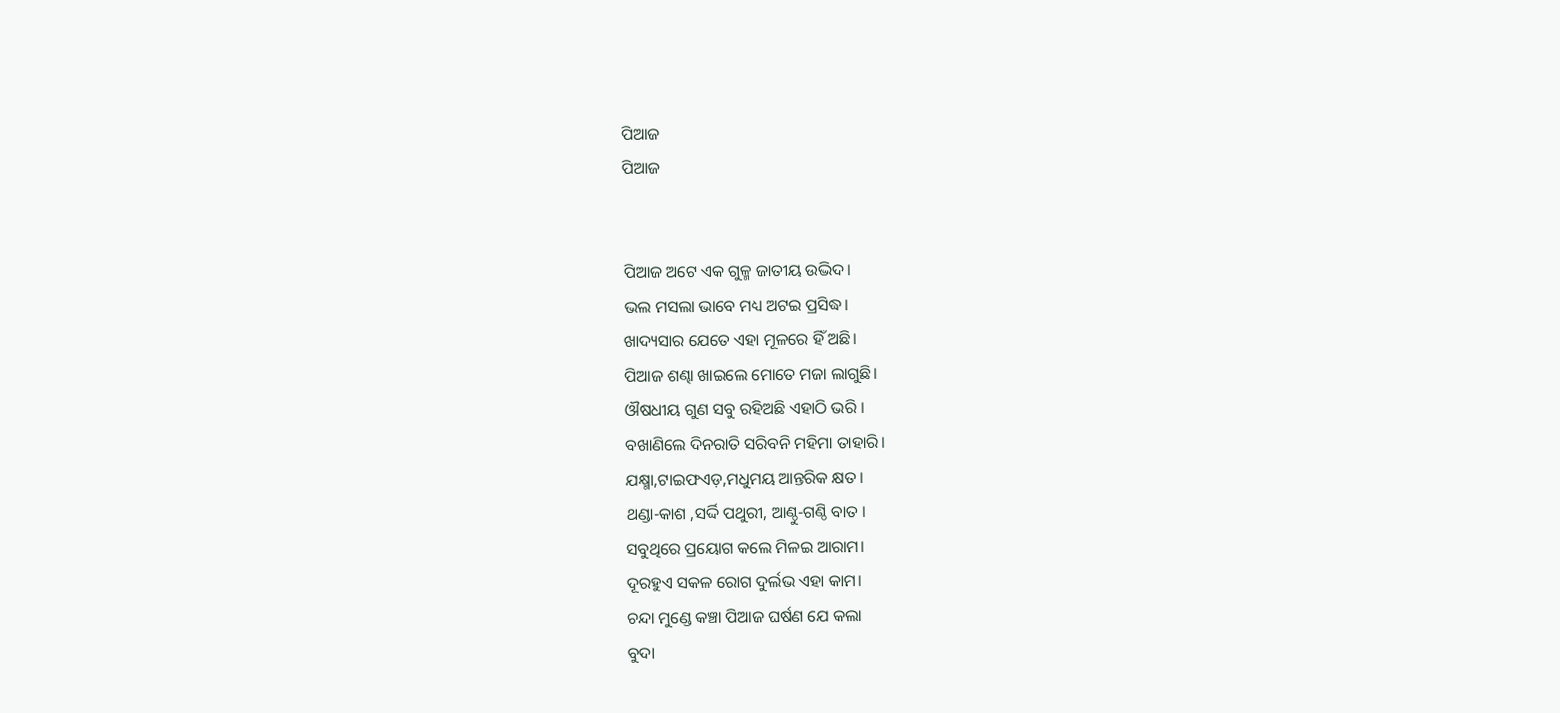ପିଆଜ
ପିଆଜ


ପିଆଜ ଅଟେ ଏକ ଗୁଳ୍ମ ଜାତୀୟ ଉଦ୍ଭିଦ।
ଭଲ ମସଲା ଭାବେ ମଧ୍ୟ ଅଟଇ ପ୍ରସିଦ୍ଧ।
ଖାଦ୍ୟସାର ଯେତେ ଏହା ମୂଳରେ ହିଁ ଅଛି।
ପିଆଜ ଶଣ୍ଢା ଖାଇଲେ ମୋତେ ମଜା ଲାଗୁଛି।
ଔଷଧୀୟ ଗୁଣ ସବୁ ରହିଅଛି ଏହାଠି ଭରି ।
ବଖାଣିଲେ ଦିନରାତି ସରିବନି ମହିମା ତାହାରି।
ଯକ୍ଷ୍ମା,ଟାଇଫଏଡ଼,ମଧୁମୟ ଆନ୍ତରିକ କ୍ଷତ।
ଥଣ୍ଡା-କାଶ ,ସର୍ଦ୍ଦି ପଥୁରୀ, ଆଣ୍ଠୁ-ଗଣ୍ଠି ବାତ ।
ସବୁଥିରେ ପ୍ରୟୋଗ କଲେ ମିଳଇ ଆରାମ।
ଦୂରହୁଏ ସକଳ ରୋଗ ଦୁର୍ଲଭ ଏହା କାମ।
ଚନ୍ଦା ମୁଣ୍ଡେ କଞ୍ଚା ପିଆଜ ଘର୍ଷଣ ଯେ କଲା
ବୁଦା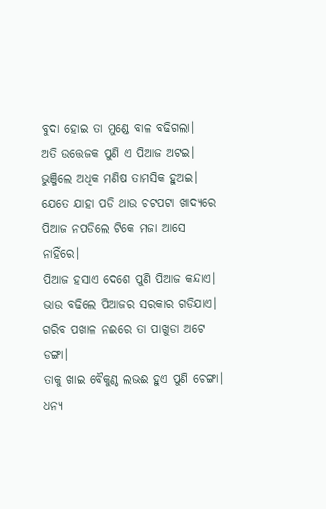ବୁଦା ହୋଇ ତା ମୁଣ୍ଡେ ବାଳ ବଢିଗଲା।
ଅତି ଉତ୍ତେଜକ ପୁଣି ଏ ପିଆଜ ଅଟଇ।
ଭୁଞ୍ଜିଲେ ଅଧିକ ମଣିଷ ତାମସିକ ହୁଅଇ।
ଯେତେ ଯାହା ପଡି ଥାଉ ଚଟପଟା ଖାଦ୍ୟରେ
ପିଆଜ ନପଡିଲେ ଟିକେ ମଜା ଆସେ ନାହିଁରେ।
ପିଆଜ ହସାଏ ଦେଶେ ପୁଣି ପିଆଜ କନ୍ଦାଏ।
ଭାଉ ବଢିଲେ ପିଆଜର ସରକାର ଗଡିଯାଏ।
ଗରିବ ପଖାଳ ନଈରେ ତା ପାଖୁଡା ଅଟେ ଡଙ୍ଗା।
ତାକୁ ଖାଇ ବୈକୁଣ୍ଠ ଲଭଈ ହୁଏ ପୁଣି ଚେଙ୍ଗା।
ଧନ୍ୟ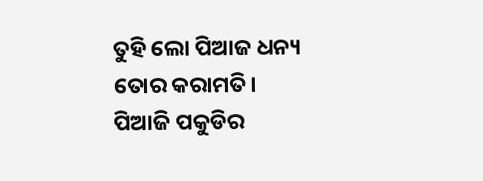ତୁହି ଲୋ ପିଆଜ ଧନ୍ୟ ତୋର କରାମତି।
ପିଆଜି ପକୁଡିର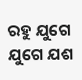ରହୁ ଯୁଗେ ଯୁଗେ ଯଶ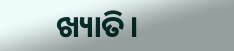ଖ୍ୟାତି।